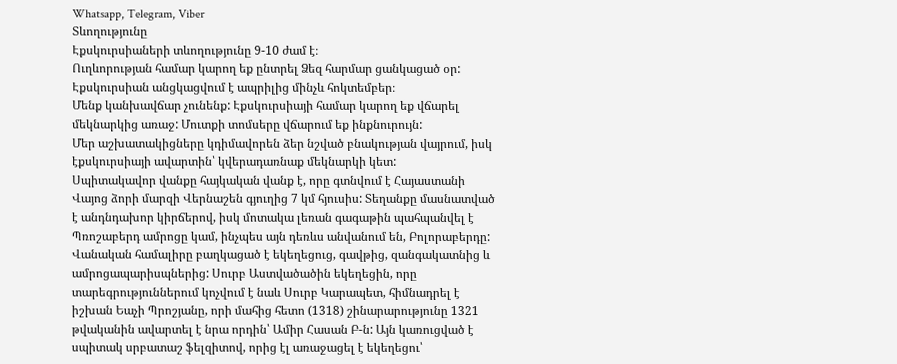Whatsapp, Telegram, Viber
Տևողությունը
Էքսկուրսիաների տևողությունը 9-10 ժամ է։
Ուղևորության համար կարող եք ընտրել Ձեզ հարմար ցանկացած օր: Էքսկուրսիան անցկացվում է ապրիլից մինչև հոկտեմբեր։
Մենք կանխավճար չունենք: Էքսկուրսիայի համար կարող եք վճարել մեկնարկից առաջ: Մուտքի տոմսերը վճարում եք ինքնուրույն:
Մեր աշխատակիցները կդիմավորեն ձեր նշված բնակության վայրում, իսկ էքսկուրսիայի ավարտին՝ կվերադառնաք մեկնարկի կետ:
Սպիտակավոր վանքը հայկական վանք է, որը գտնվում է Հայաստանի Վայոց ձորի մարզի Վերնաշեն գյուղից 7 կմ հյուսիս: Տեղանքը մասնատված է անդնդախոր կիրճերով, իսկ մոտակա լեռան գագաթին պահպանվել է Պռոշաբերդ ամրոցը կամ, ինչպես այն դեռևս անվանում են, Բոլորաբերդը:
Վանական համալիրը բաղկացած է եկեղեցուց, գավթից, զանգակատնից և ամրոցապարիսպներից: Սուրբ Աստվածածին եկեղեցին, որը տարեգրություններում կոչվում է նաև Սուրբ Կարապետ, հիմնադրել է իշխան Եաչի Պրոշյանը, որի մահից հետո (1318) շինարարությունը 1321 թվականին ավարտել է նրա որդին՝ Ամիր Հասան Բ-ն: Այն կառուցված է սպիտակ սրբատաշ ֆելզիտով, որից էլ առաջացել է եկեղեցու՝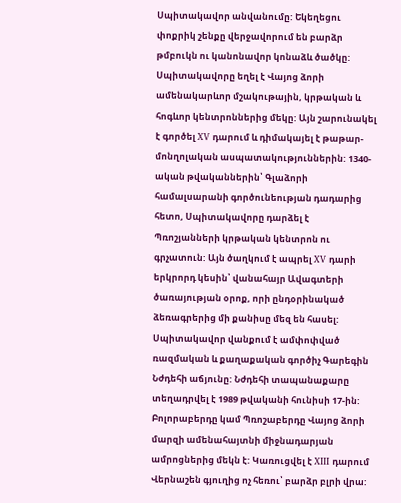Սպիտակավոր անվանումը: Եկեղեցու փոքրիկ շենքը վերջավորում են բարձր թմբուկն ու կանոնավոր կոնաձև ծածկը:
Սպիտակավորը եղել է Վայոց ձորի ամենակարևոր մշակութային, կրթական և հոգևոր կենտրոններից մեկը: Այն շարունակել է գործել XV դարում և դիմակայել է թաթար-մոնղոլական ասպատակություններին: 1340-ական թվականներին՝ Գլաձորի համալսարանի գործունեության դադարից հետո, Սպիտակավորը դարձել է Պռոշյանների կրթական կենտրոն ու գրչատուն: Այն ծաղկում է ապրել XV դարի երկրորդ կեսին՝ վանահայր Ավագտերի ծառայության օրոք, որի ընդօրինակած ձեռագրերից մի քանիսը մեզ են հասել:
Սպիտակավոր վանքում է ամփոփված ռազմական և քաղաքական գործիչ Գարեգին Նժդեհի աճյունը: Նժդեհի տապանաքարը տեղադրվել է 1989 թվականի հունիսի 17-ին:
Բոլորաբերդը կամ Պռոշաբերդը Վայոց ձորի մարզի ամենահայտնի միջնադարյան ամրոցներից մեկն է: Կառուցվել է XIII դարում Վերնաշեն գյուղից ոչ հեռու՝ բարձր բլրի վրա: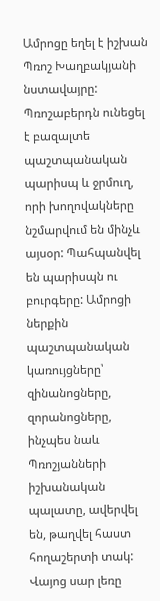Ամրոցը եղել է իշխան Պռոշ Խաղբակյանի նստավայրը:
Պռոշաբերդն ունեցել է բազալտե պաշտպանական պարիսպ և ջրմուղ, որի խողովակները նշմարվում են մինչև այսօր: Պահպանվել են պարիսպն ու բուրգերը: Ամրոցի ներքին պաշտպանական կառույցները՝ զինանոցները, զորանոցները, ինչպես նաև Պռոշյանների իշխանական պալատը, ավերվել են, թաղվել հաստ հողաշերտի տակ:
Վայոց սար լեռը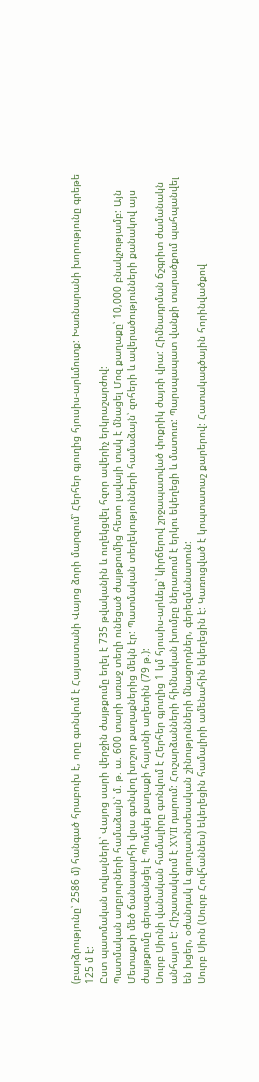(բարձրությունը՝ 2586 մ) հանգած հրաբուխ է, որը գտնվում է Հայաստանի Վայոց ձորի մարզում՝ Հերհեր գյուղից հյուսիս-արևմուտք: Խառնարանի խորությունը գրեթե 125 մ է:
Ըստ պատմական տվյալների՝ Վայոց սարի վերջին ժայթքումը եղել է 735 թվականին և ուղեկցվել հզոր ավերիչ երկրաշարժով:
Պատմական աղբյուրների համաձայն՝ մ. թ. ա. 600 տարի առաջ տեղի ունեցած ժայթքումից հետո լավայի տակ է մնացել Մոզ քաղաքը՝ 10,000 բնակչությամբ: Այն Մետաքսի մեծ ճանապարհի վրա գտնվող խոշոր քաղաքներից մեկն էր: Պատմական տեղեկությունների համաձայն՝ զոհերի և ավերածությունների քանակով այս ժայթքումը գերազանցել է Պոմպեյ քաղաքի հայտնի աղետին (79 թ.):
Սուրբ Սիոնի վանական համալիրը գտնվում է Հերհեր գյուղից 1 կմ հյուսիս-արևելք՝ կիրճերով շրջապատված փոքրիկ ժայռի վրա: Հիմնադրման ճշգրիտ ժամանակն անհայտ է: Հիշատակվում է XVII դարում: Հուշարձանների հիմնական խումբը ներառում է երկու եկեղեցի և մատուռ: Պարսպապատ վանքի տարածքում պահպանվել են խցեր, օժանդակ և գյուղատնտեսական շինությունների մնացորդներ, գերեզմանատուն:
Սուրբ Սիոն (Սուրբ Հովհաննես) եկեղեցին համալիրի ամենահին եկեղեցին է: Կառուցված է կոպտատաշ քարերով: Հատակագծային հորինվածքով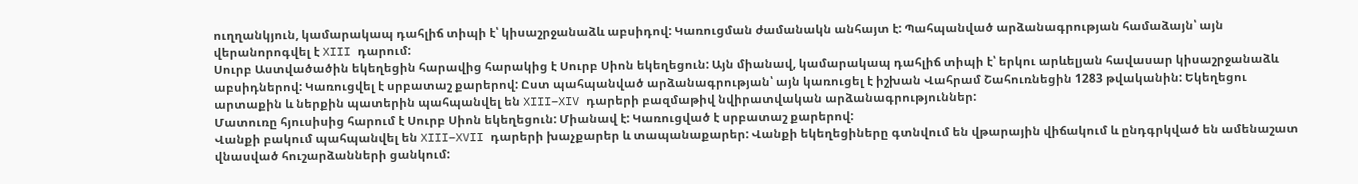ուղղանկյուն, կամարակապ դահլիճ տիպի է՝ կիսաշրջանաձև աբսիդով: Կառուցման ժամանակն անհայտ է: Պահպանված արձանագրության համաձայն՝ այն վերանորոգվել է XIII դարում:
Սուրբ Աստվածածին եկեղեցին հարավից հարակից է Սուրբ Սիոն եկեղեցուն: Այն միանավ, կամարակապ դահլիճ տիպի է՝ երկու արևելյան հավասար կիսաշրջանաձև աբսիդներով: Կառուցվել է սրբատաշ քարերով: Ըստ պահպանված արձանագրության՝ այն կառուցել է իշխան Վահրամ Շահուռնեցին 1283 թվականին: Եկեղեցու արտաքին և ներքին պատերին պահպանվել են XIII–XIV դարերի բազմաթիվ նվիրատվական արձանագրություններ:
Մատուռը հյուսիսից հարում է Սուրբ Սիոն եկեղեցուն: Միանավ է: Կառուցված է սրբատաշ քարերով:
Վանքի բակում պահպանվել են XIII–XVII դարերի խաչքարեր և տապանաքարեր: Վանքի եկեղեցիները գտնվում են վթարային վիճակում և ընդգրկված են ամենաշատ վնասված հուշարձանների ցանկում: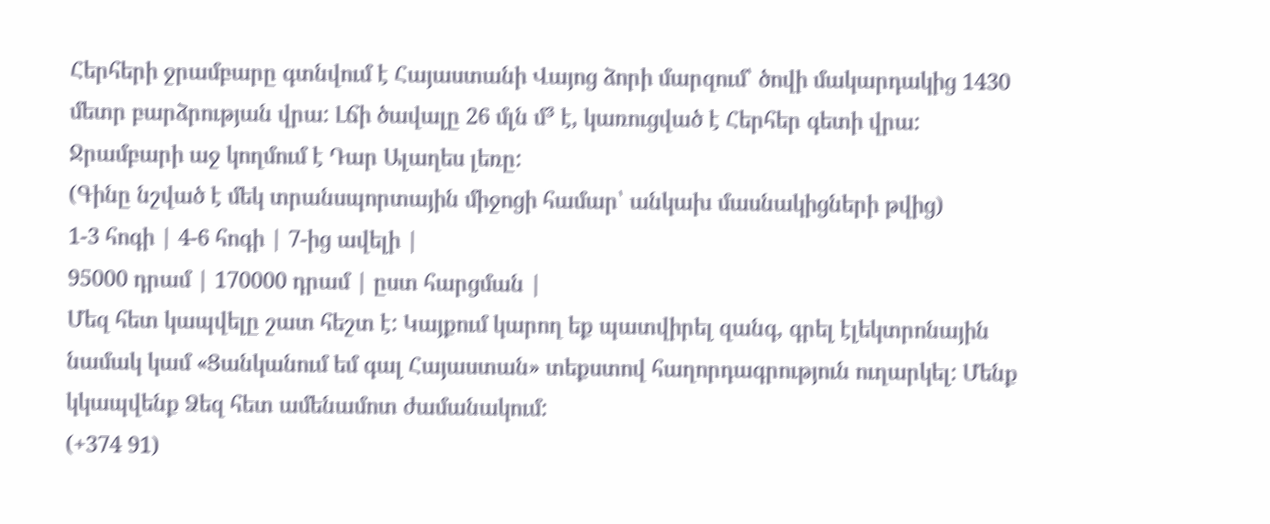Հերհերի ջրամբարը գտնվում է Հայաստանի Վայոց ձորի մարզում՝ ծովի մակարդակից 1430 մետր բարձրության վրա: Լճի ծավալը 26 մլն մ³ է, կառուցված է Հերհեր գետի վրա: Ջրամբարի աջ կողմում է Դար Ալաղես լեռը:
(Գինը նշված է մեկ տրանսպորտային միջոցի համար՝ անկախ մասնակիցների թվից)
1-3 հոգի | 4-6 հոգի | 7-ից ավելի |
95000 դրամ | 170000 դրամ | ըստ հարցման |
Մեզ հետ կապվելը շատ հեշտ է: Կայքում կարող եք պատվիրել զանգ, գրել էլեկտրոնային նամակ կամ «Ցանկանում եմ գալ Հայաստան» տեքստով հաղորդագրություն ուղարկել: Մենք կկապվենք Ձեզ հետ ամենամոտ ժամանակում:
(+374 91)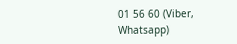01 56 60 (Viber, Whatsapp)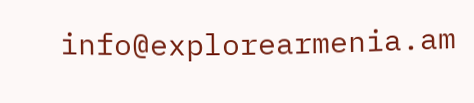info@explorearmenia.am